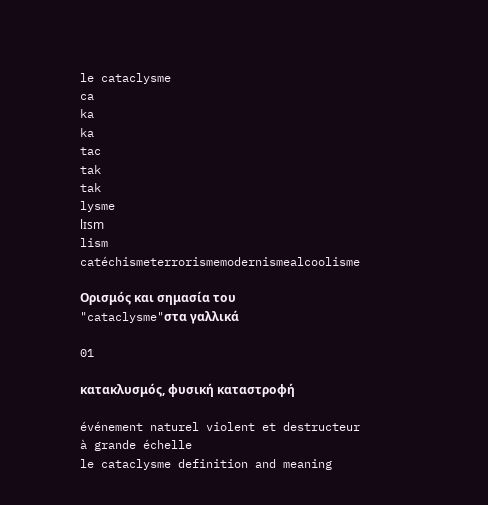le cataclysme
ca
ka
ka
tac
tak
tak
lysme
lɪsm
lism
catéchismeterrorismemodernismealcoolisme

Ορισμός και σημασία του "cataclysme"στα γαλλικά

01

κατακλυσμός, φυσική καταστροφή

événement naturel violent et destructeur à grande échelle
le cataclysme definition and meaning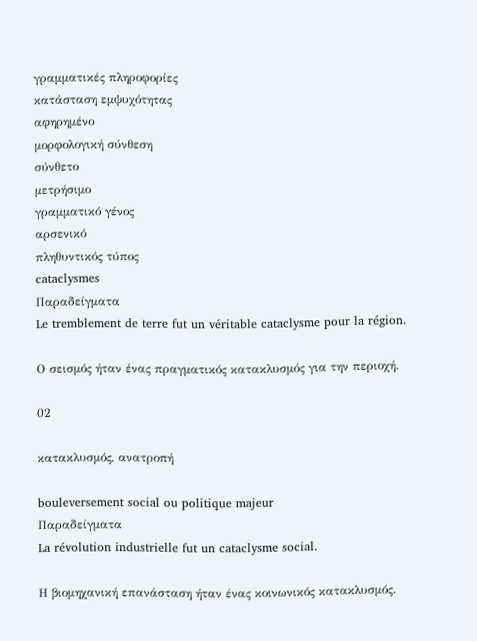γραμματικές πληροφορίες
κατάσταση εμψυχότητας
αφηρημένο
μορφολογική σύνθεση
σύνθετο
μετρήσιμο
γραμματικό γένος
αρσενικό
πληθυντικός τύπος
cataclysmes
Παραδείγματα
Le tremblement de terre fut un véritable cataclysme pour la région.

Ο σεισμός ήταν ένας πραγματικός κατακλυσμός για την περιοχή.

02

κατακλυσμός, ανατροπή

bouleversement social ou politique majeur
Παραδείγματα
La révolution industrielle fut un cataclysme social.

Η βιομηχανική επανάσταση ήταν ένας κοινωνικός κατακλυσμός.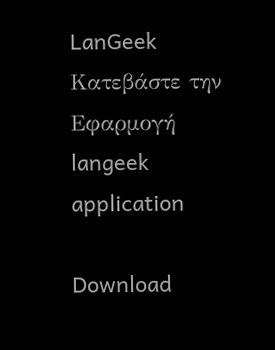LanGeek
Κατεβάστε την Εφαρμογή
langeek application

Download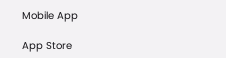Mobile App

App Store